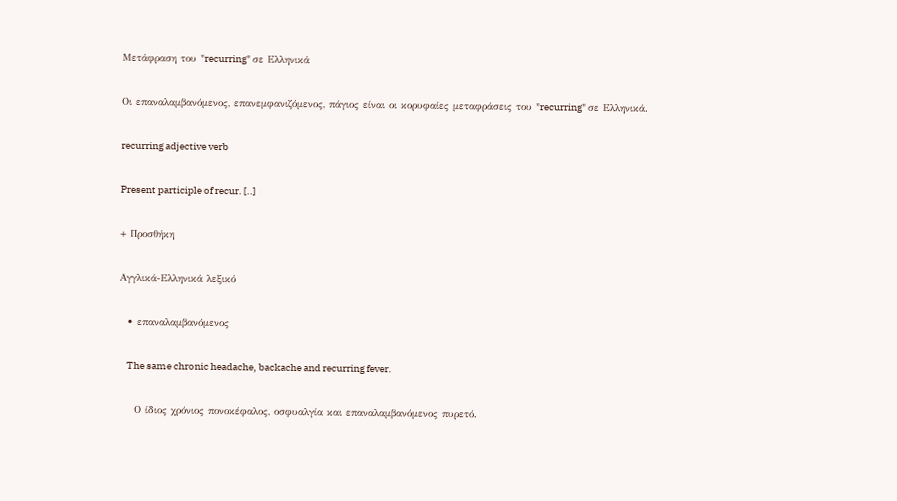Μετάφραση του "recurring" σε Ελληνικά

Οι επαναλαμβανόμενος, επανεμφανιζόμενος, πάγιος είναι οι κορυφαίες μεταφράσεις του "recurring" σε Ελληνικά.

recurring adjective verb

Present participle of recur. [..]

+ Προσθήκη

Αγγλικά-Ελληνικά λεξικό

  • επαναλαμβανόμενος

    The same chronic headache, backache and recurring fever.

    Ο ίδιος χρόνιος πονοκέφαλος, οσφυαλγία και επαναλαμβανόμενος πυρετό.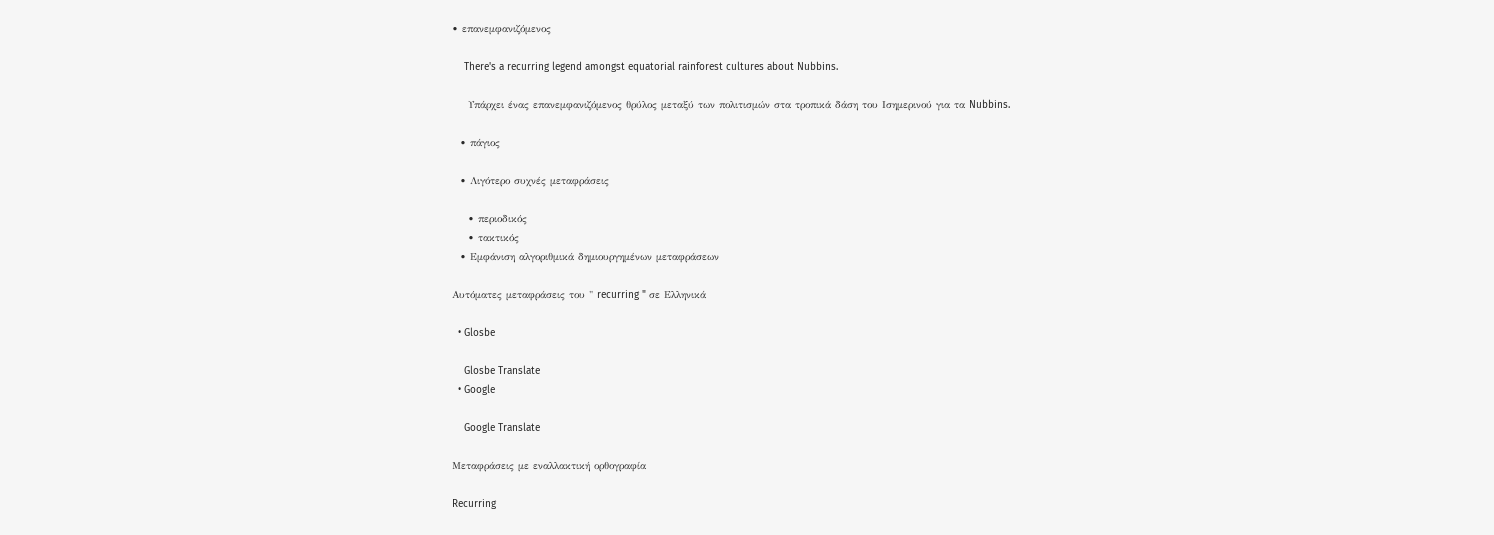• επανεμφανιζόμενος

    There's a recurring legend amongst equatorial rainforest cultures about Nubbins.

    Υπάρχει ένας επανεμφανιζόμενος θρύλος μεταξύ των πολιτισμών στα τροπικά δάση του Ισημερινού για τα Nubbins.

  • πάγιος

  • Λιγότερο συχνές μεταφράσεις

    • περιοδικός
    • τακτικός
  • Εμφάνιση αλγοριθμικά δημιουργημένων μεταφράσεων

Αυτόματες μεταφράσεις του " recurring " σε Ελληνικά

  • Glosbe

    Glosbe Translate
  • Google

    Google Translate

Μεταφράσεις με εναλλακτική ορθογραφία

Recurring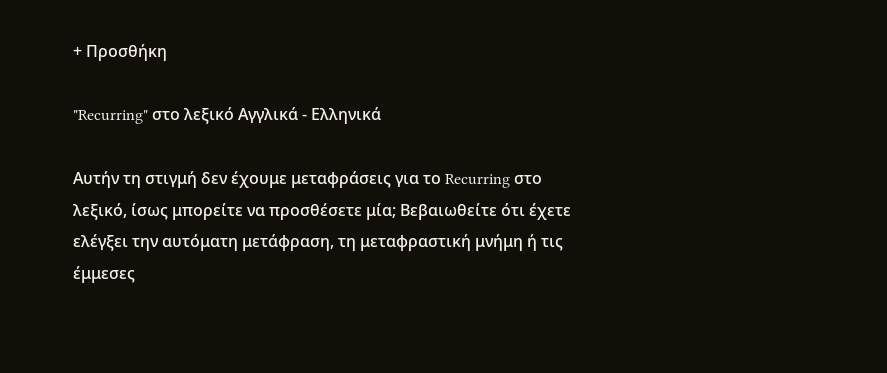+ Προσθήκη

"Recurring" στο λεξικό Αγγλικά - Ελληνικά

Αυτήν τη στιγμή δεν έχουμε μεταφράσεις για το Recurring στο λεξικό, ίσως μπορείτε να προσθέσετε μία; Βεβαιωθείτε ότι έχετε ελέγξει την αυτόματη μετάφραση, τη μεταφραστική μνήμη ή τις έμμεσες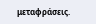μεταφράσεις.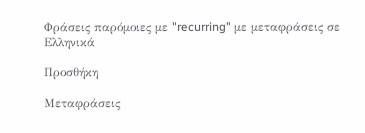Φράσεις παρόμοιες με "recurring" με μεταφράσεις σε Ελληνικά

Προσθήκη

Μεταφράσεις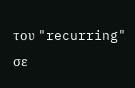του "recurring" σε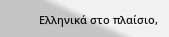Ελληνικά στο πλαίσιο,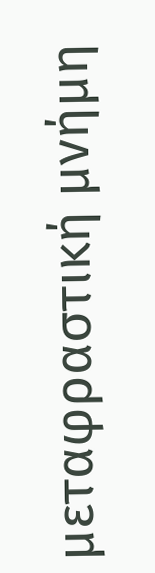μεταφραστική μνήμη